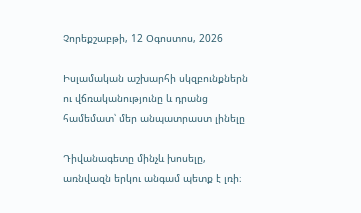Չորեքշաբթի, 12 Օգոստոս, 2026

Իսլամական աշխարհի սկզբունքներն ու վճռականությունը և դրանց համեմատ՝ մեր անպատրաստ լինելը

Դիվանագետը մինչև խոսելը, առնվազն երկու անգամ պետք է լռի։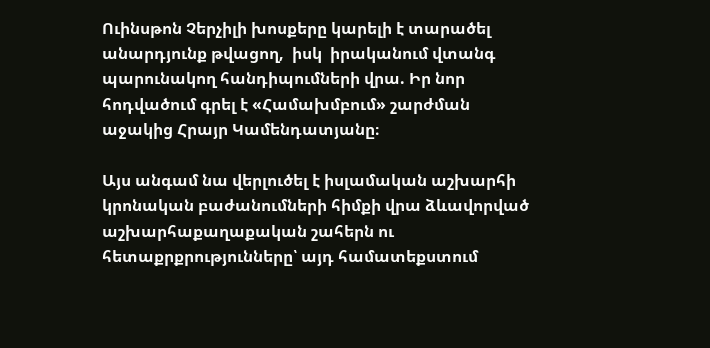Ուինսթոն Չերչիլի խոսքերը կարելի է տարածել անարդյունք թվացող,  իսկ  իրականում վտանգ պարունակող հանդիպումների վրա. Իր նոր հոդվածում գրել է «Համախմբում» շարժման աջակից Հրայր Կամենդատյանը։

Այս անգամ նա վերլուծել է իսլամական աշխարհի կրոնական բաժանումների հիմքի վրա ձևավորված աշխարհաքաղաքական շահերն ու հետաքրքրությունները՝ այդ համատեքստում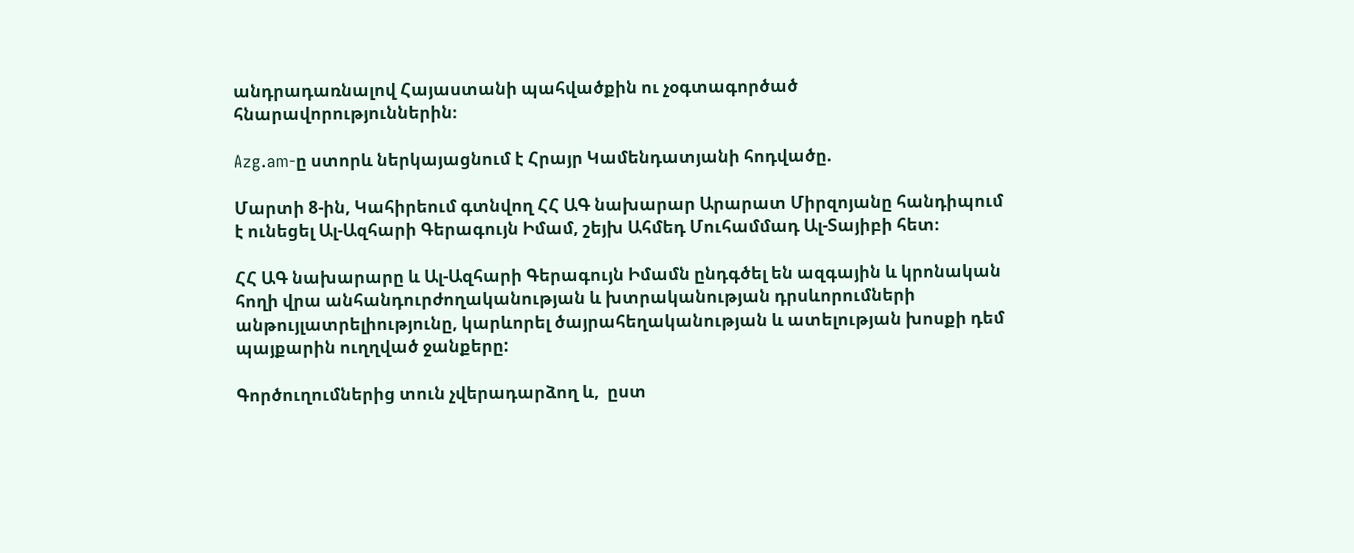անդրադառնալով Հայաստանի պահվածքին ու չօգտագործած հնարավորություններին։

Azg.am-ը ստորև ներկայացնում է Հրայր Կամենդատյանի հոդվածը.

Մարտի 8-ին, Կահիրեում գտնվող ՀՀ ԱԳ նախարար Արարատ Միրզոյանը հանդիպում է ունեցել Ալ-Ազհարի Գերագույն Իմամ, շեյխ Ահմեդ Մուհամմադ Ալ-Տայիբի հետ։

ՀՀ ԱԳ նախարարը և Ալ-Ազհարի Գերագույն Իմամն ընդգծել են ազգային և կրոնական հողի վրա անհանդուրժողականության և խտրականության դրսևորումների անթույլատրելիությունը, կարևորել ծայրահեղականության և ատելության խոսքի դեմ պայքարին ուղղված ջանքերը:

Գործուղումներից տուն չվերադարձող և,  ըստ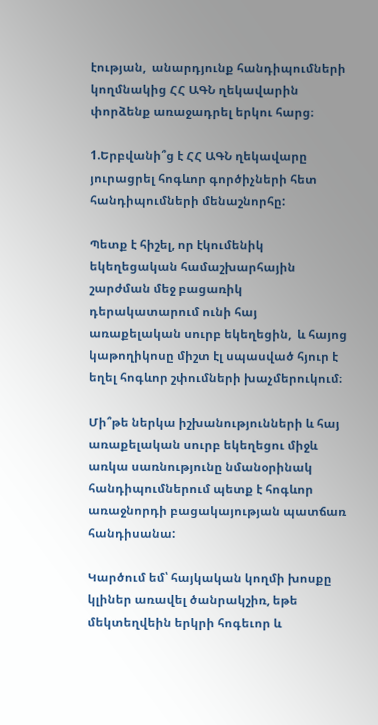էության,  անարդյունք հանդիպումների կողմնակից ՀՀ ԱԳՆ ղեկավարին փորձենք առաջադրել երկու հարց։

1.Երբվանի՞ց է ՀՀ ԱԳՆ ղեկավարը յուրացրել հոգևոր գործիչների հետ հանդիպումների մենաշնորհը:

Պետք է հիշել, որ էկումենիկ եկեղեցական համաշխարհային շարժման մեջ բացառիկ դերակատարում ունի հայ առաքելական սուրբ եկեղեցին,  և հայոց կաթողիկոսը միշտ էլ սպասված հյուր է եղել հոգևոր շփումների խաչմերուկում։

Մի՞թե ներկա իշխանությունների և հայ առաքելական սուրբ եկեղեցու միջև առկա սառնությունը նմանօրինակ հանդիպումներում պետք է հոգևոր առաջնորդի բացակայության պատճառ հանդիսանա:

Կարծում եմ՝ հայկական կողմի խոսքը կլիներ առավել ծանրակշիռ, եթե մեկտեղվեին երկրի հոգեւոր և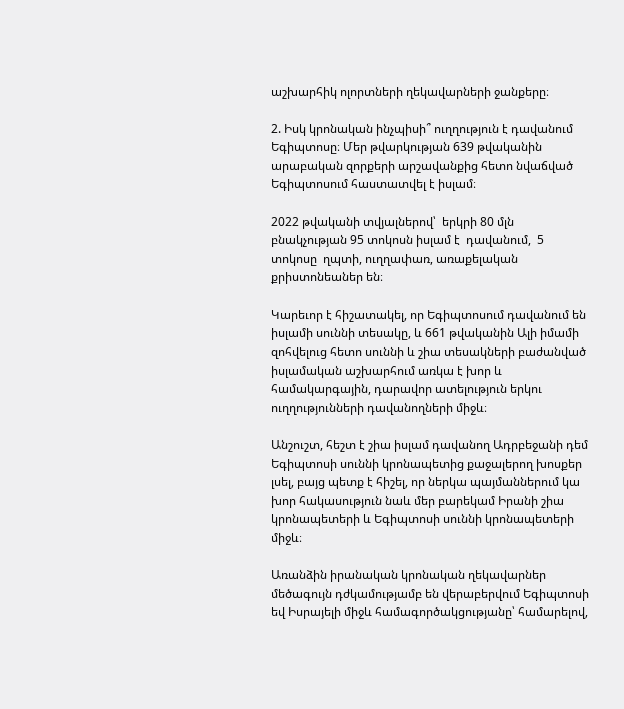աշխարհիկ ոլորտների ղեկավարների ջանքերը։

2. Իսկ կրոնական ինչպիսի՞ ուղղություն է դավանում Եգիպտոսը։ Մեր թվարկության 639 թվականին արաբական զորքերի արշավանքից հետո նվաճված Եգիպտոսում հաստատվել է իսլամ։

2022 թվականի տվյալներով՝  երկրի 80 մլն բնակչության 95 տոկոսն իսլամ է  դավանում,  5 տոկոսը  ղպտի, ուղղափառ, առաքելական քրիստոնեաներ են։

Կարեւոր է հիշատակել, որ Եգիպտոսում դավանում են իսլամի սուննի տեսակը, և 661 թվականին Ալի իմամի զոհվելուց հետո սուննի և շիա տեսակների բաժանված իսլամական աշխարհում առկա է խոր և համակարգային, դարավոր ատելություն երկու ուղղությունների դավանողների միջև։

Անշուշտ, հեշտ է շիա իսլամ դավանող Ադրբեջանի դեմ Եգիպտոսի սուննի կրոնապետից քաջալերող խոսքեր լսել, բայց պետք է հիշել, որ ներկա պայմաններում կա խոր հակասություն նաև մեր բարեկամ Իրանի շիա կրոնապետերի և Եգիպտոսի սուննի կրոնապետերի միջև։

Առանձին իրանական կրոնական ղեկավարներ մեծագույն դժկամությամբ են վերաբերվում Եգիպտոսի եվ Իսրայելի միջև համագործակցությանը՝ համարելով,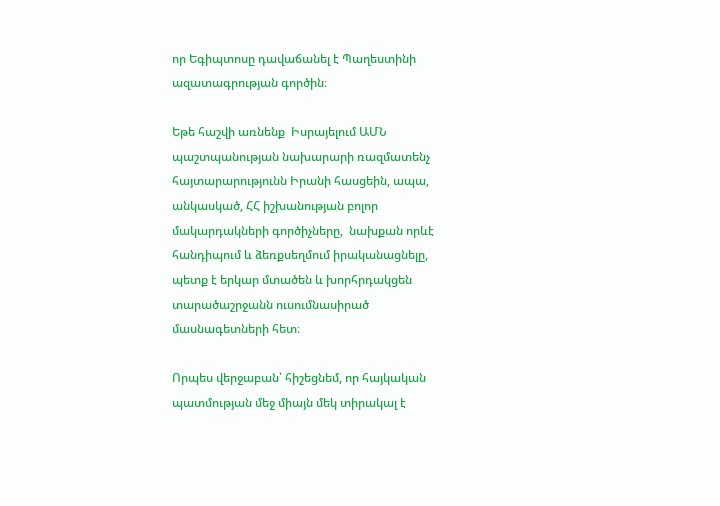որ Եգիպտոսը դավաճանել է Պաղեստինի ազատագրության գործին։

Եթե հաշվի առնենք  Իսրայելում ԱՄՆ պաշտպանության նախարարի ռազմատենչ հայտարարությունն Իրանի հասցեին, ապա, անկասկած, ՀՀ իշխանության բոլոր մակարդակների գործիչները,  նախքան որևէ հանդիպում և ձեռքսեղմում իրականացնելը,  պետք է երկար մտածեն և խորհրդակցեն տարածաշրջանն ուսումնասիրած մասնագետների հետ։

Որպես վերջաբան՝ հիշեցնեմ, որ հայկական պատմության մեջ միայն մեկ տիրակալ է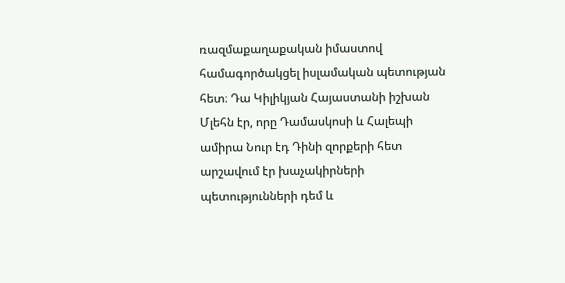ռազմաքաղաքական իմաստով համագործակցել իսլամական պետության հետ։ Դա Կիլիկյան Հայաստանի իշխան Մլեհն էր, որը Դամասկոսի և Հալեպի ամիրա Նուր էդ Դինի զորքերի հետ արշավում էր խաչակիրների պետությունների դեմ և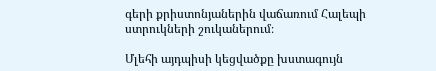գերի քրիստոնյաներին վաճառում Հալեպի ստրուկների շուկաներում։

Մլեհի այդպիսի կեցվածքը խստագույն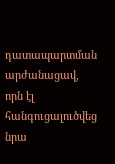դատապարտման  արժանացավ, որն էլ հանգուցալուծվեց նրա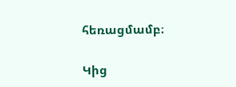հեռացմամբ։

Կից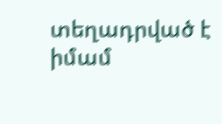տեղադրված է իմամ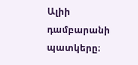Ալիի դամբարանի պատկերը։